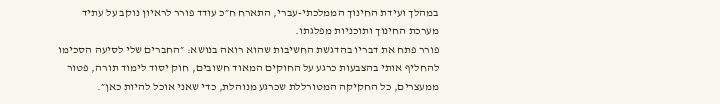במהלך ועידת החינוך הממלכתי-עברי, התארח ח״כ עודד פורר לראיון נוקב על עתיד מערכת החינוך ותוכניות מפלגתו.
פורר פתח את דבריו בהדגשת החשיבות שהוא רואה בנושא: ״החברים שלי לסיעה הסכימו להחליף אותי בהצבעות כרגע על החוקים המאוד חשובים, חוק יסוד לימוד תורה, פטור ממעצרים, כל החקיקה המטורללת שכרגע מנוהלת, כדי שאני אוכל להיות כאן״.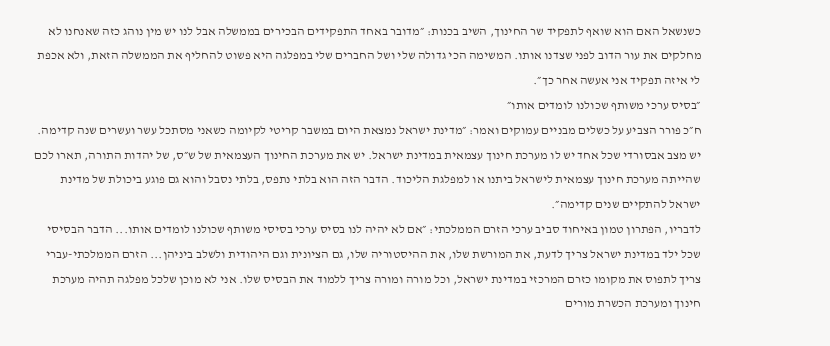כשנשאל האם הוא שואף לתפקיד שר החינוך, השיב בכנות: ״מדובר באחד התפקידים הבכירים בממשלה אבל לנו יש מין נוהג כזה שאנחנו לא מחלקים את עור הדוב לפני שצדנו אותו. המשימה הכי גדולה שלי ושל החברים שלי במפלגה היא פשוט להחליף את הממשלה הזאת, ולא אכפת לי איזה תפקיד אני אעשה אחר כך״.
״בסיס ערכי משותף שכולנו לומדים אותו״
ח״כ פורר הצביע על כשלים מבניים עמוקים ואמר: ״מדינת ישראל נמצאת היום במשבר קריטי לקיומה כשאני מסתכל עשר ועשרים שנה קדימה. יש מצב אבסורדי שכל אחד יש לו מערכת חינוך עצמאית במדינת ישראל. יש את מערכת החינוך העצמאית של ש״ס, של יהדות התורה, תארו לכם שהייתה מערכת חינוך עצמאית לישראל ביתנו או למפלגת הליכוד. הדבר הזה הוא בלתי נתפס, בלתי נסבל והוא גם פוגע ביכולת של מדינת ישראל להתקיים שנים קדימה״.
לדבריו, הפתרון טמון באיחוד סביב ערכי הזרם הממלכתי: ״אם לא יהיה לנו בסיס ערכי בסיסי משותף שכולנו לומדים אותו... הדבר הבסיסי שכל ילד במדינת ישראל צריך לדעת, את המורשת שלו, את ההיסטוריה שלו, גם הציונית וגם היהודית ולשלב ביניהן... הזרם הממלכתי-עברי צריך לתפוס את מקומו כזרם המרכזי במדינת ישראל, וכל מורה ומורה צריך ללמוד את הבסיס שלו. אני לא מוכן שלכל מפלגה תהיה מערכת חינוך ומערכת הכשרת מורים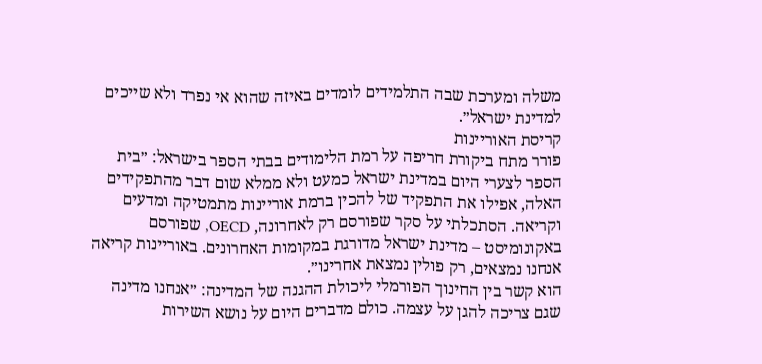משלה ומערכת שבה התלמידים לומדים באיזה שהוא אי נפרד ולא שייכים למדינת ישראל״.
קריסת האוריינות
פורר מתח ביקורת חריפה על רמת הלימודים בבתי הספר בישראל: ״בית הספר לצערי היום במדינת ישראל כמעט ולא ממלא שום דבר מהתפקידים האלה, אפילו את התפקיד של להכין ברמת אוריינות מתמטיקה ומדעים וקריאה. הסתכלתי על סקר שפורסם רק לאחרונה, OECD, שפורסם באקונומיסט – מדינת ישראל מדורגת במקומות האחרונים. באוריינות קריאה אנחנו נמצאים, רק פולין נמצאת אחרינו״.
הוא קשר בין החינוך הפורמלי ליכולת ההגנה של המדינה: ״אנחנו מדינה שגם צריכה להגן על עצמה. כולם מדברים היום על נושא השירות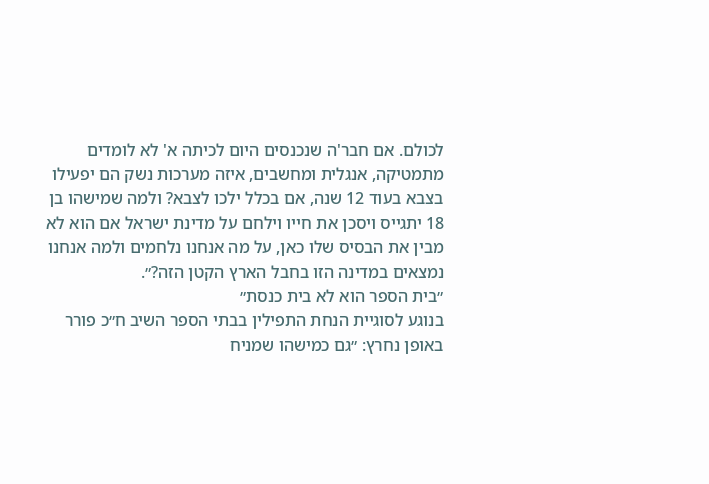לכולם. אם חבר'ה שנכנסים היום לכיתה א' לא לומדים מתמטיקה, אנגלית ומחשבים, איזה מערכות נשק הם יפעילו בצבא בעוד 12 שנה, אם בכלל ילכו לצבא? ולמה שמישהו בן 18 יתגייס ויסכן את חייו וילחם על מדינת ישראל אם הוא לא מבין את הבסיס שלו כאן, על מה אנחנו נלחמים ולמה אנחנו נמצאים במדינה הזו בחבל הארץ הקטן הזה?״.
״בית הספר הוא לא בית כנסת״
בנוגע לסוגיית הנחת התפילין בבתי הספר השיב ח״כ פורר באופן נחרץ: ״גם כמישהו שמניח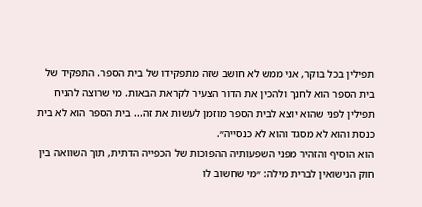תפילין בכל בוקר, אני ממש לא חושב שזה מתפקידו של בית הספר. התפקיד של בית הספר הוא לחנך ולהכין את הדור הצעיר לקראת הבאות. מי שרוצה להניח תפילין לפני שהוא יוצא לבית הספר מוזמן לעשות את זה... בית הספר הוא לא בית כנסת והוא לא מסגד והוא לא כנסייה״.
הוא הוסיף והזהיר מפני השפעותיה ההפוכות של הכפייה הדתית, תוך השוואה בין חוק הנישואין לברית מילה: ״מי שחשוב לו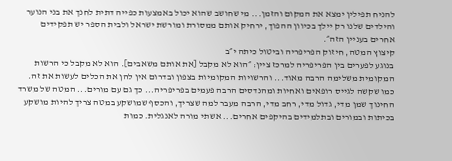להניח תפילין ימצא את המקום והזמן... מי שחושב שהוא יכול באמצעות כפייה דתית לחנך את בני הנוער והילדים שלנו רק יילך בכיוון ההפוך, ירחיק אותם ממסורת ומורשת ישראל ולבית הספר יש תפקידים אחרים בעניין הזה״.
קיצוץ המטה, חיזוק הפריפריה וביטול כיתה י״ב
בנוגע לפערים בין הפריפריה למרכז ציין: ״הוא לא מקבל [את אותם משאבים]. הוא לא מקבל כי הרשות המקומית משלימה הרבה מאוד... והרשויות המקומיות בצפון ובדרום אין להן את הכלים לעשות את זה. כמו שקשה לגייס רופאים ואחיות ומהנדסים הרבה פעמים בפריפריה... כך גם עם מורים... המטה של משרד החינוך שמן מדי, גדול מדי, רחב מדי, הרבה מעבר למה שצריך, והכסף שמושקע במטה צריך להיות מושקע בכיתות ובמורים ובתלמידים בהיקפים אחרים... אשתי מורה לאנגלית. כמות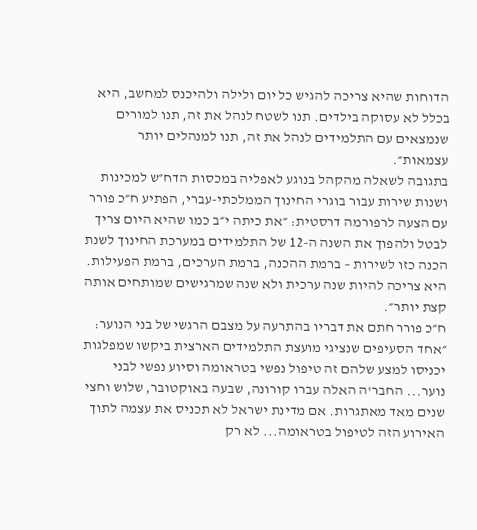הדוחות שהיא צריכה להגיש כל יום ולילה ולהיכנס למחשב, היא בכלל לא עסוקה בילדים. תנו לשטח לנהל את זה, תנו למורים שנמצאים עם התלמידים לנהל את זה, תנו למנהלים יותר עצמאות״.
בתגובה לשאלה מהקהל בנוגע לאפליה במכסות הדח״ש למכינות ושנות שירות עבור בוגרי החינוך הממלכתי-עברי, הפתיע ח״כ פורר עם הצעה לרפורמה דרסטית: ״את כיתה י״ב כמו שהיא היום צריך לבטל ולהפוך את השנה ה-12 של התלמידים במערכת החינוך לשנת הכנה כזו לשירות – ברמת ההכנה, ברמת הערכים, ברמת הפעילות. היא צריכה להיות שנה ערכית ולא שנה שמרגישים שמותחים אותה קצת יותר״.
ח״כ פורר חתם את דבריו בהתרעה על מצבם הרגשי של בני הנוער: ״אחד הסעיפים שנציגי מועצת התלמידים הארצית ביקשו שמפלגות יכניסו למצע שלהם זה טיפול נפשי בטראומה וסיוע נפשי לבני נוער... החבר'ה האלה עברו קורונה, שבעה באוקטובר, שלוש וחצי שנים מאד מאתגרות. אם מדינת ישראל לא תכניס את עצמה לתוך האירוע הזה לטיפול בטראומה... לא רק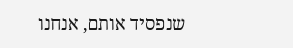שנפסיד אותם, אנחנו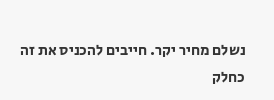נשלם מחיר יקר. חייבים להכניס את זה כחלק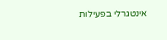אינטגרלי בפעילות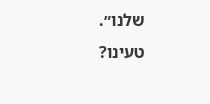שלנו״.
טעינו?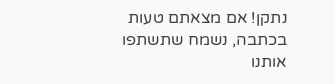נתקן! אם מצאתם טעות בכתבה, נשמח שתשתפו אותנו